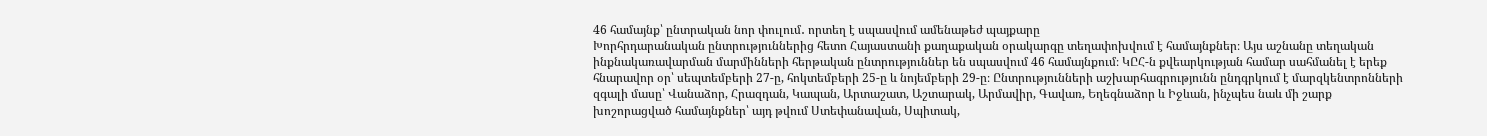46 համայնք՝ ընտրական նոր փուլում․ որտեղ է սպասվում ամենաթեժ պայքարը
Խորհրդարանական ընտրություններից հետո Հայաստանի քաղաքական օրակարգը տեղափոխվում է համայնքներ։ Այս աշնանը տեղական ինքնակառավարման մարմինների հերթական ընտրություններ են սպասվում 46 համայնքում։ ԿԸՀ-ն քվեարկության համար սահմանել է երեք հնարավոր օր՝ սեպտեմբերի 27-ը, հոկտեմբերի 25-ը և նոյեմբերի 29-ը։ Ընտրությունների աշխարհագրությունն ընդգրկում է մարզկենտրոնների զգալի մասը՝ Վանաձոր, Հրազդան, Կապան, Արտաշատ, Աշտարակ, Արմավիր, Գավառ, Եղեգնաձոր և Իջևան, ինչպես նաև մի շարք խոշորացված համայնքներ՝ այդ թվում Ստեփանավան, Սպիտակ,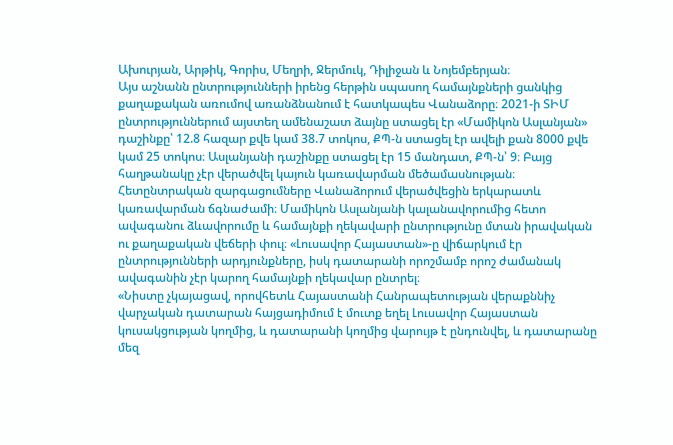Ախուրյան, Արթիկ, Գորիս, Մեղրի, Ջերմուկ, Դիլիջան և Նոյեմբերյան։
Այս աշնանն ընտրությունների իրենց հերթին սպասող համայնքների ցանկից քաղաքական առումով առանձնանում է հատկապես Վանաձորը։ 2021-ի ՏԻՄ ընտրություններում այստեղ ամենաշատ ձայնը ստացել էր «Մամիկոն Ասլանյան» դաշինքը՝ 12.8 հազար քվե կամ 38.7 տոկոս, ՔՊ-ն ստացել էր ավելի քան 8000 քվե կամ 25 տոկոս։ Ասլանյանի դաշինքը ստացել էր 15 մանդատ, ՔՊ-ն՝ 9։ Բայց հաղթանակը չէր վերածվել կայուն կառավարման մեծամասնության։
Հետընտրական զարգացումները Վանաձորում վերածվեցին երկարատև կառավարման ճգնաժամի։ Մամիկոն Ասլանյանի կալանավորումից հետո ավագանու ձևավորումը և համայնքի ղեկավարի ընտրությունը մտան իրավական ու քաղաքական վեճերի փուլ։ «Լուսավոր Հայաստան»-ը վիճարկում էր ընտրությունների արդյունքները, իսկ դատարանի որոշմամբ որոշ ժամանակ ավագանին չէր կարող համայնքի ղեկավար ընտրել։
«Նիստը չկայացավ, որովհետև Հայաստանի Հանրապետության վերաքննիչ վարչական դատարան հայցադիմում է մուտք եղել Լուսավոր Հայաստան կուսակցության կողմից, և դատարանի կողմից վարույթ է ընդունվել, և դատարանը մեզ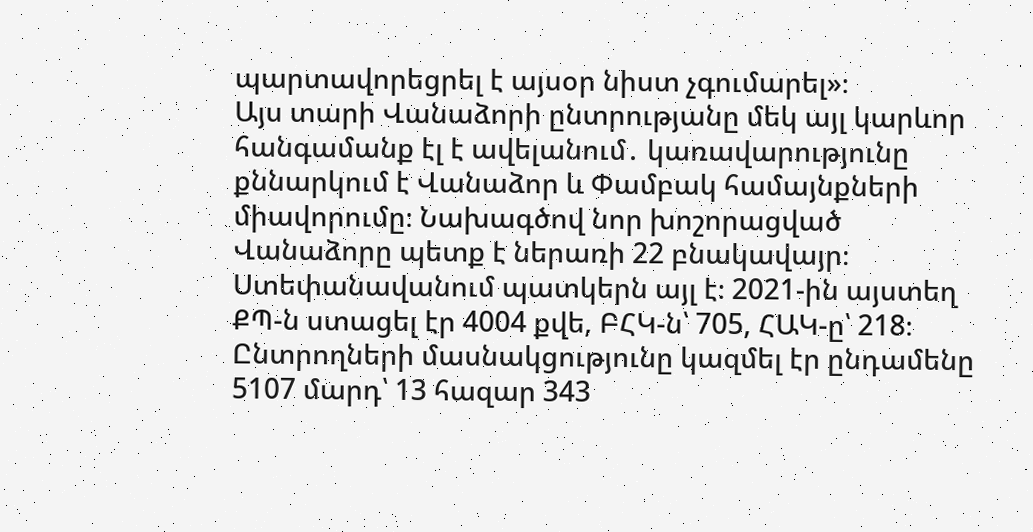պարտավորեցրել է այսօր նիստ չգումարել»։
Այս տարի Վանաձորի ընտրությանը մեկ այլ կարևոր հանգամանք էլ է ավելանում․ կառավարությունը քննարկում է Վանաձոր և Փամբակ համայնքների միավորումը։ Նախագծով նոր խոշորացված Վանաձորը պետք է ներառի 22 բնակավայր։ Ստեփանավանում պատկերն այլ է։ 2021-ին այստեղ ՔՊ-ն ստացել էր 4004 քվե, ԲՀԿ-ն՝ 705, ՀԱԿ-ը՝ 218։ Ընտրողների մասնակցությունը կազմել էր ընդամենը 5107 մարդ՝ 13 հազար 343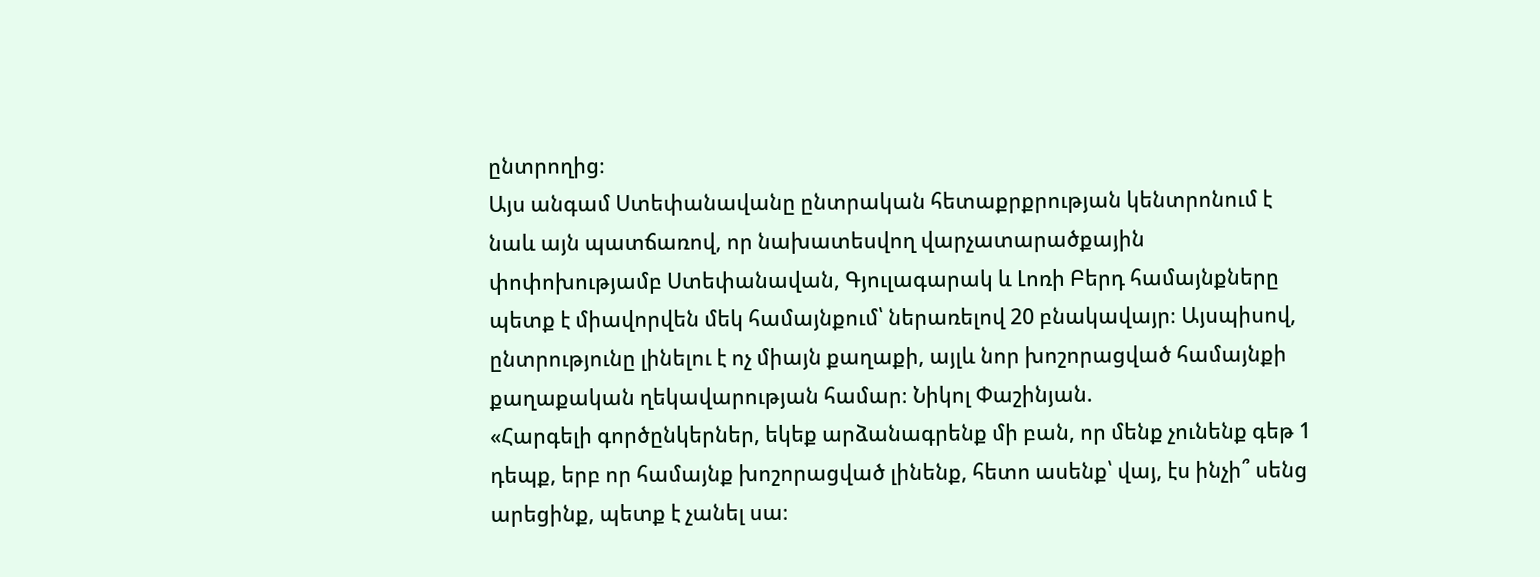ընտրողից։
Այս անգամ Ստեփանավանը ընտրական հետաքրքրության կենտրոնում է նաև այն պատճառով, որ նախատեսվող վարչատարածքային փոփոխությամբ Ստեփանավան, Գյուլագարակ և Լոռի Բերդ համայնքները պետք է միավորվեն մեկ համայնքում՝ ներառելով 20 բնակավայր։ Այսպիսով, ընտրությունը լինելու է ոչ միայն քաղաքի, այլև նոր խոշորացված համայնքի քաղաքական ղեկավարության համար։ Նիկոլ Փաշինյան.
«Հարգելի գործընկերներ, եկեք արձանագրենք մի բան, որ մենք չունենք գեթ 1 դեպք, երբ որ համայնք խոշորացված լինենք, հետո ասենք՝ վայ, էս ինչի՞ սենց արեցինք, պետք է չանել սա։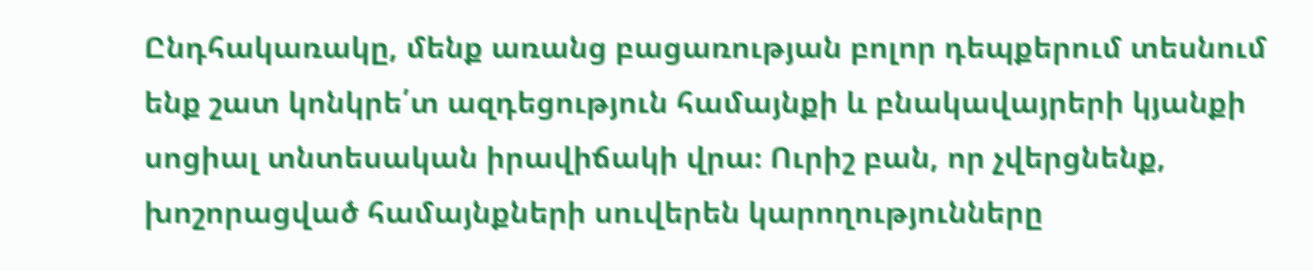Ընդհակառակը, մենք առանց բացառության բոլոր դեպքերում տեսնում ենք շատ կոնկրե՛տ ազդեցություն համայնքի և բնակավայրերի կյանքի սոցիալ տնտեսական իրավիճակի վրա։ Ուրիշ բան, որ չվերցնենք, խոշորացված համայնքների սուվերեն կարողությունները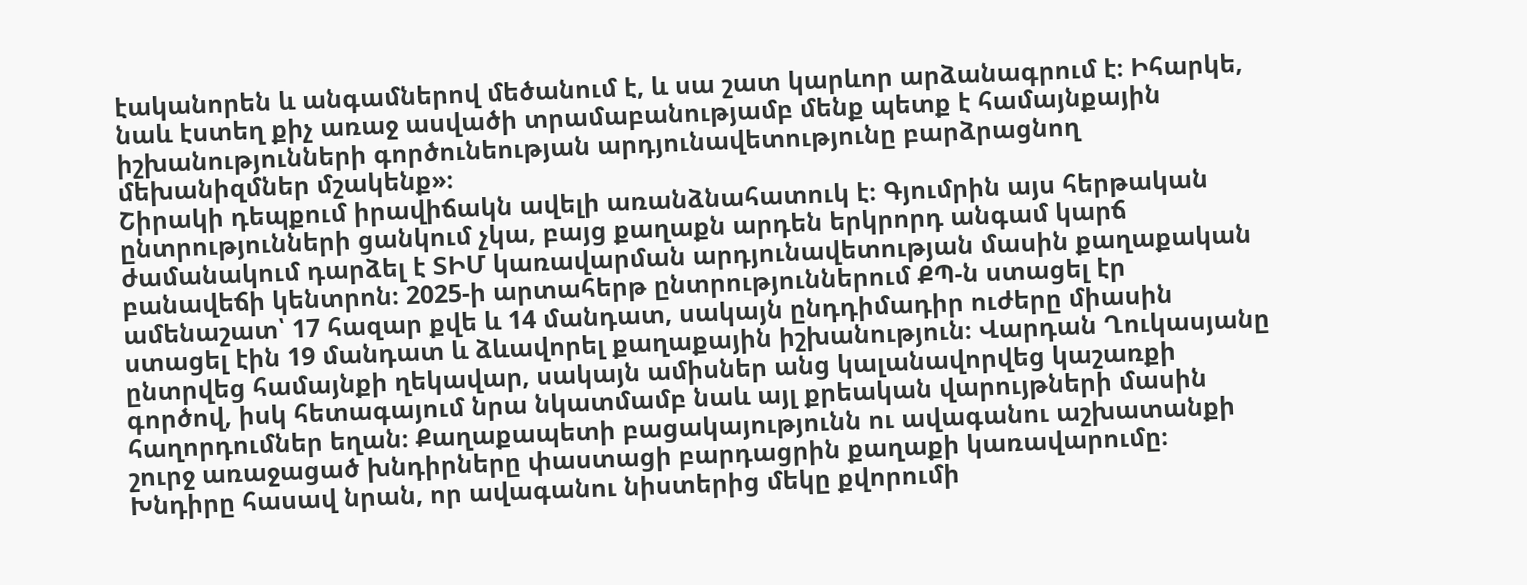էականորեն և անգամներով մեծանում է, և սա շատ կարևոր արձանագրում է։ Իհարկե, նաև էստեղ քիչ առաջ ասվածի տրամաբանությամբ մենք պետք է համայնքային իշխանությունների գործունեության արդյունավետությունը բարձրացնող մեխանիզմներ մշակենք»։
Շիրակի դեպքում իրավիճակն ավելի առանձնահատուկ է։ Գյումրին այս հերթական ընտրությունների ցանկում չկա, բայց քաղաքն արդեն երկրորդ անգամ կարճ ժամանակում դարձել է ՏԻՄ կառավարման արդյունավետության մասին քաղաքական բանավեճի կենտրոն։ 2025-ի արտահերթ ընտրություններում ՔՊ-ն ստացել էր ամենաշատ՝ 17 հազար քվե և 14 մանդատ, սակայն ընդդիմադիր ուժերը միասին ստացել էին 19 մանդատ և ձևավորել քաղաքային իշխանություն։ Վարդան Ղուկասյանը ընտրվեց համայնքի ղեկավար, սակայն ամիսներ անց կալանավորվեց կաշառքի գործով, իսկ հետագայում նրա նկատմամբ նաև այլ քրեական վարույթների մասին հաղորդումներ եղան։ Քաղաքապետի բացակայությունն ու ավագանու աշխատանքի շուրջ առաջացած խնդիրները փաստացի բարդացրին քաղաքի կառավարումը։ Խնդիրը հասավ նրան, որ ավագանու նիստերից մեկը քվորումի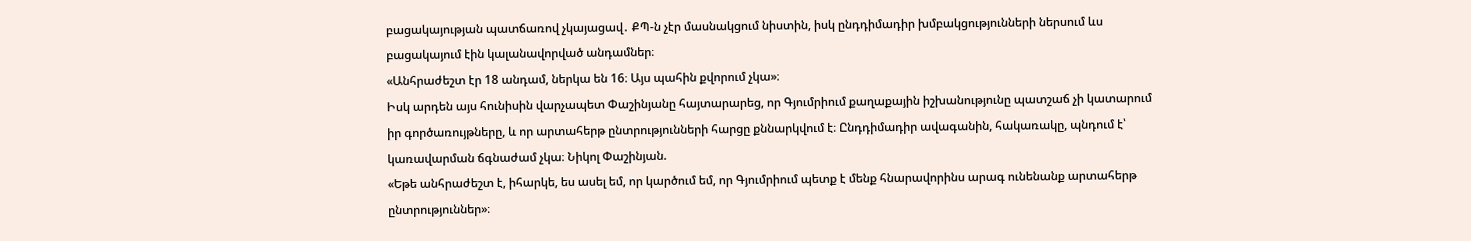բացակայության պատճառով չկայացավ․ ՔՊ-ն չէր մասնակցում նիստին, իսկ ընդդիմադիր խմբակցությունների ներսում ևս բացակայում էին կալանավորված անդամներ։
«Անհրաժեշտ էր 18 անդամ, ներկա են 16։ Այս պահին քվորում չկա»։
Իսկ արդեն այս հունիսին վարչապետ Փաշինյանը հայտարարեց, որ Գյումրիում քաղաքային իշխանությունը պատշաճ չի կատարում իր գործառույթները, և որ արտահերթ ընտրությունների հարցը քննարկվում է։ Ընդդիմադիր ավագանին, հակառակը, պնդում է՝ կառավարման ճգնաժամ չկա։ Նիկոլ Փաշինյան.
«Եթե անհրաժեշտ է, իհարկե, ես ասել եմ, որ կարծում եմ, որ Գյումրիում պետք է մենք հնարավորինս արագ ունենանք արտահերթ ընտրություններ»։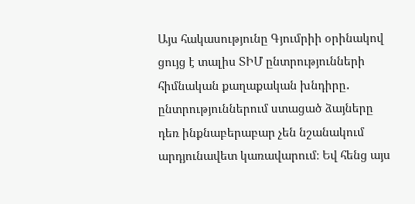Այս հակասությունը Գյումրիի օրինակով ցույց է տալիս ՏԻՄ ընտրությունների հիմնական քաղաքական խնդիրը․ ընտրություններում ստացած ձայները դեռ ինքնաբերաբար չեն նշանակում արդյունավետ կառավարում։ Եվ հենց այս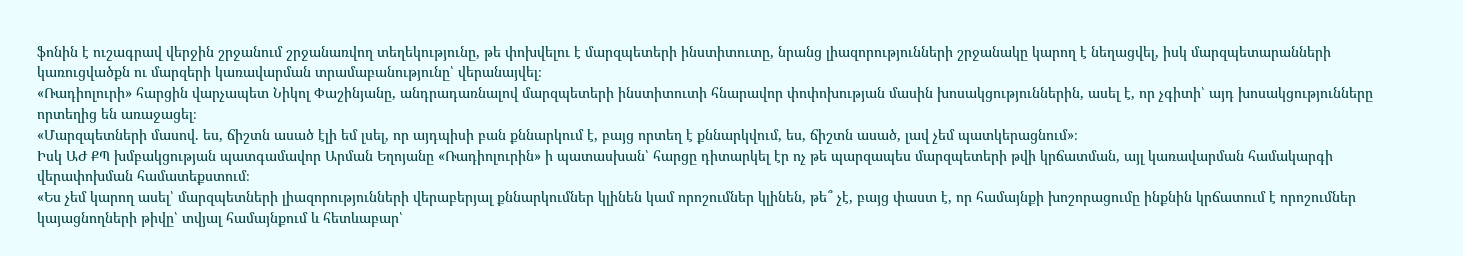ֆոնին է ուշագրավ վերջին շրջանում շրջանառվող տեղեկությունը, թե փոխվելու է մարզպետերի ինստիտուտը, նրանց լիազորությունների շրջանակը կարող է նեղացվել, իսկ մարզպետարանների կառուցվածքն ու մարզերի կառավարման տրամաբանությունը՝ վերանայվել։
«Ռադիոլուրի» հարցին վարչապետ Նիկոլ Փաշինյանը, անդրադառնալով մարզպետերի ինստիտուտի հնարավոր փոփոխության մասին խոսակցություններին, ասել է, որ չգիտի՝ այդ խոսակցությունները որտեղից են առաջացել։
«Մարզպետների մասով. ես, ճիշտն ասած էլի եմ լսել, որ այդպիսի բան քննարկում է, բայց որտեղ է քննարկվում, ես, ճիշտն ասած, լավ չեմ պատկերացնում»։
Իսկ ԱԺ ՔՊ խմբակցության պատգամավոր Արման Եղոյանը «Ռադիոլուրին» ի պատասխան՝ հարցը դիտարկել էր ոչ թե պարզապես մարզպետերի թվի կրճատման, այլ կառավարման համակարգի վերափոխման համատեքստում։
«Ես չեմ կարող ասել՝ մարզպետների լիազորությունների վերաբերյալ քննարկումներ կլինեն կամ որոշումներ կլինեն, թե՞ չէ, բայց փաստ է, որ համայնքի խոշորացումը ինքնին կրճատում է որոշումներ կայացնողների թիվը՝ տվյալ համայնքում և հետևաբար՝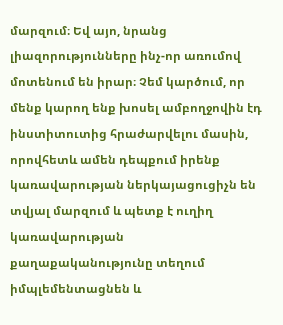մարզում։ Եվ այո, նրանց լիազորությունները ինչ-որ առումով մոտենում են իրար։ Չեմ կարծում, որ մենք կարող ենք խոսել ամբողջովին էդ ինստիտուտից հրաժարվելու մասին, որովհետև ամեն դեպքում իրենք կառավարության ներկայացուցիչն են տվյալ մարզում և պետք է ուղիղ կառավարության քաղաքականությունը տեղում իմպլեմենտացնեն և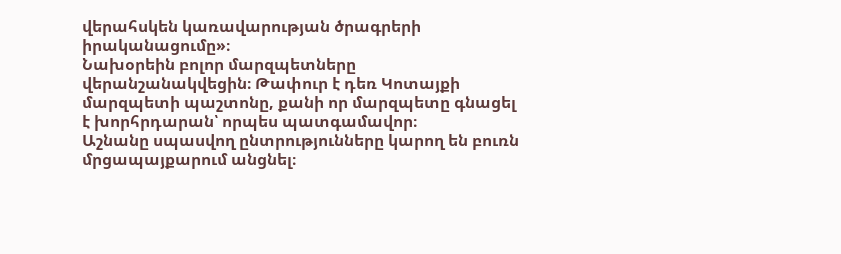վերահսկեն կառավարության ծրագրերի իրականացումը»։
Նախօրեին բոլոր մարզպետները վերանշանակվեցին։ Թափուր է դեռ Կոտայքի մարզպետի պաշտոնը, քանի որ մարզպետը գնացել է խորհրդարան՝ որպես պատգամավոր։
Աշնանը սպասվող ընտրությունները կարող են բուռն մրցապայքարում անցնել։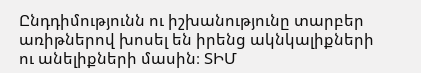Ընդդիմությունն ու իշխանությունը տարբեր առիթներով խոսել են իրենց ակնկալիքների ու անելիքների մասին։ ՏԻՄ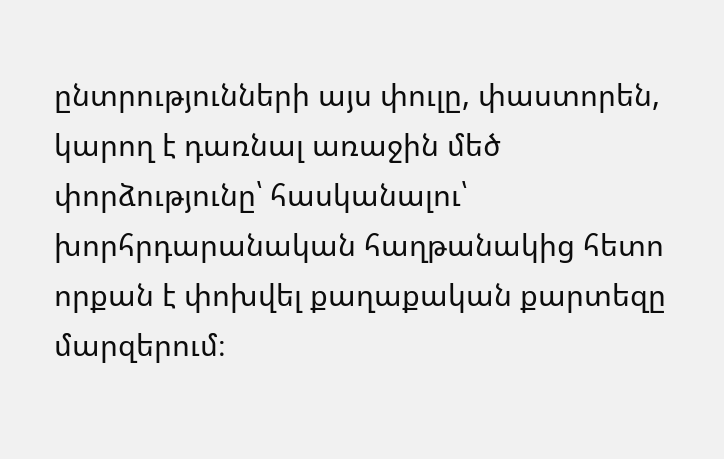ընտրությունների այս փուլը, փաստորեն, կարող է դառնալ առաջին մեծ փորձությունը՝ հասկանալու՝ խորհրդարանական հաղթանակից հետո որքան է փոխվել քաղաքական քարտեզը մարզերում։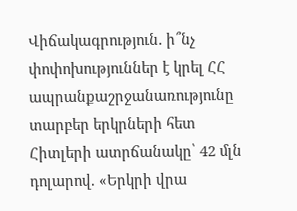Վիճակագրություն․ ի՞նչ փոփոխություններ է կրել ՀՀ ապրանքաշրջանառությունը տարբեր երկրների հետ
Հիտլերի ատրճանակը՝ 42 մլն դոլարով. «Երկրի վրա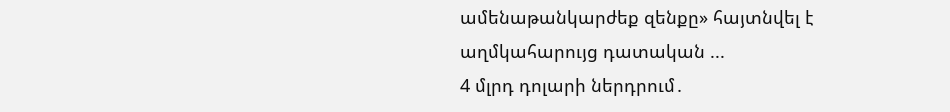ամենաթանկարժեք զենքը» հայտնվել է աղմկահարույց դատական ...
4 մլրդ դոլարի ներդրում․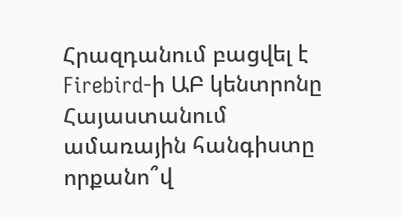Հրազդանում բացվել է Firebird-ի ԱԲ կենտրոնը
Հայաստանում ամառային հանգիստը որքանո՞վ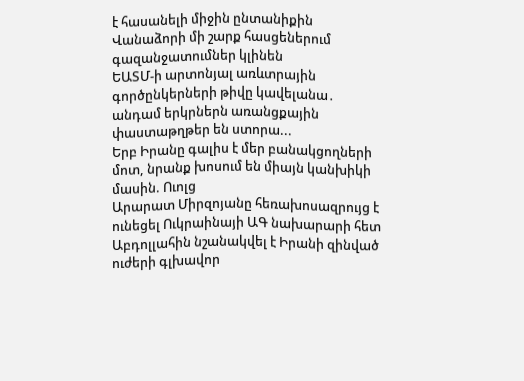է հասանելի միջին ընտանիքին
Վանաձորի մի շարք հասցեներում գազանջատումներ կլինեն
ԵԱՏՄ-ի արտոնյալ առևտրային գործընկերների թիվը կավելանա․ անդամ երկրներն առանցքային փաստաթղթեր են ստորա...
Երբ Իրանը գալիս է մեր բանակցողների մոտ, նրանք խոսում են միայն կանխիկի մասին. Ուոլց
Արարատ Միրզոյանը հեռախոսազրույց է ունեցել Ուկրաինայի ԱԳ նախարարի հետ
Աբդոլլահին նշանակվել է Իրանի զինված ուժերի գլխավոր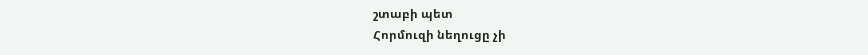շտաբի պետ
Հորմուզի նեղուցը չի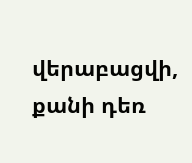վերաբացվի, քանի դեռ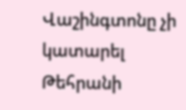Վաշինգտոնը չի կատարել Թեհրանի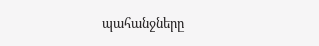պահանջները